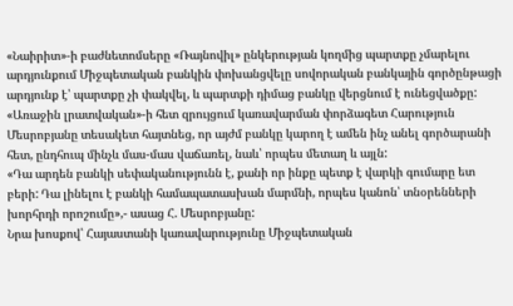«Նաիրիտ»-ի բաժնետոմսերը «Ռայնովիլ» ընկերության կողմից պարտքը չմարելու արդյունքում Միջպետական բանկին փոխանցվելը սովորական բանկային գործընթացի արդյունք է՝ պարտքը չի փակվել, և պարտքի դիմաց բանկը վերցնում է ունեցվածքը: «Առաջին լրատվական»-ի հետ զրույցում կառավարման փորձագետ Հարություն Մեսրոբյանը տեսակետ հայտնեց, որ այժմ բանկը կարող է ամեն ինչ անել գործարանի հետ, ընդհուպ մինչև մաս-մաս վաճառել, նաև՝ որպես մետաղ և այլն:
«Դա արդեն բանկի սեփականությունն է, քանի որ ինքը պետք է վարկի գումարը ետ բերի: Դա լինելու է բանկի համապատասխան մարմնի, որպես կանոն՝ տնօրենների խորհրդի որոշումը»,- ասաց Հ. Մեսրոբյանը:
Նրա խոսքով՝ Հայաստանի կառավարությունը Միջպետական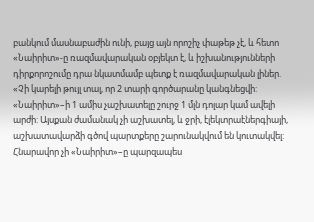բանկում մասնաբաժին ունի, բայց այն որոշիչ փաթեթ չէ, և հետո «Նաիրիտ»-ը ռազմավարական օբյեկտ է, և իշխանությունների դիրքորոշումը դրա նկատմամբ պետք է ռազմավարական լիներ. «Չի կարելի թույլ տալ, որ 2 տարի գործարանը կանգնեցվի: «Նաիրիտ»–ի 1 ամիս չաշխատելը շուրջ 1 մլն դոլար կամ ավելի արժի: Այսքան ժամանակ չի աշխատել, և ջրի, էլեկտրաէներգիայի, աշխատավարձի գծով պարտքերը շարունակվում են կուտակվել: Հնարավոր չի «Նաիրիտ»–ը պարզապես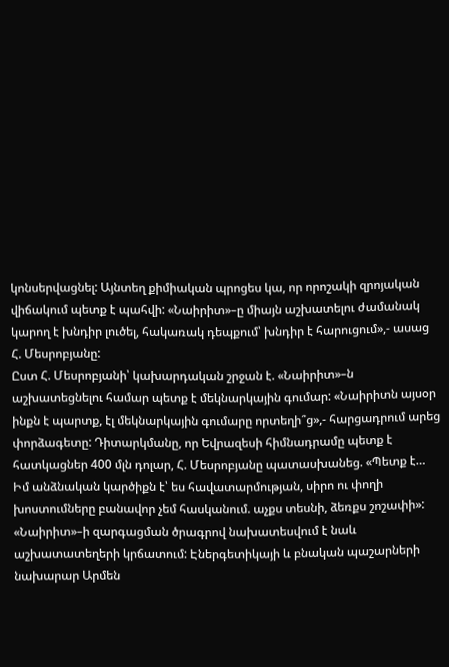կոնսերվացնել: Այնտեղ քիմիական պրոցես կա, որ որոշակի զրոյական վիճակում պետք է պահվի: «Նաիրիտ»–ը միայն աշխատելու ժամանակ կարող է խնդիր լուծել, հակառակ դեպքում՝ խնդիր է հարուցում»,- ասաց Հ. Մեսրոբյանը:
Ըստ Հ. Մեսրոբյանի՝ կախարդական շրջան է. «Նաիրիտ»–ն աշխատեցնելու համար պետք է մեկնարկային գումար: «Նաիրիտն այսօր ինքն է պարտք, էլ մեկնարկային գումարը որտեղի՞ց»,- հարցադրում արեց փորձագետը: Դիտարկմանը, որ Եվրազեսի հիմնադրամը պետք է հատկացներ 400 մլն դոլար, Հ. Մեսրոբյանը պատասխանեց. «Պետք է… Իմ անձնական կարծիքն է՝ ես հավատարմության, սիրո ու փողի խոստումները բանավոր չեմ հասկանում. աչքս տեսնի, ձեռքս շոշափի»:
«Նաիրիտ»–ի զարգացման ծրագրով նախատեսվում է նաև աշխատատեղերի կրճատում: Էներգետիկայի և բնական պաշարների նախարար Արմեն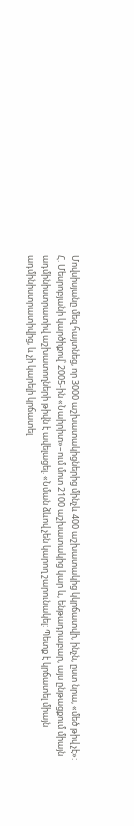Մովսիսյանը մեզ հայտնեց, որ 3000 աշխատակիցներից մինչև 400 աշխատակից կկրճատվի, ինչն, ըստ նրա, «մեծ թիվ չէ»:
Հ. Մեսրոբյանի կարծիքով՝ 2005-ին «Նաիրիտ»–ում մոտ 2100 աշխատակից կար և, ենթադրաբար, այս ընթացքում միայն ադմինիստրատիվ աշխատողների թիվն է ավելացել. «Նման ձևով չեն կարող շարունակել: Պետք է կրճատել միայն ադմինիստրատիվից, և չի կարելի կրճատել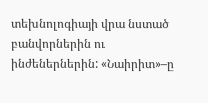տեխնոլոգիայի վրա նստած բանվորներին ու ինժեներներին: «Նաիրիտ»–ը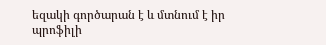եզակի գործարան է և մտնում է իր պրոֆիլի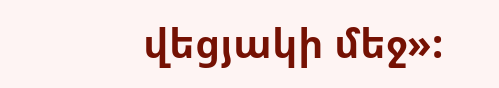վեցյակի մեջ»: